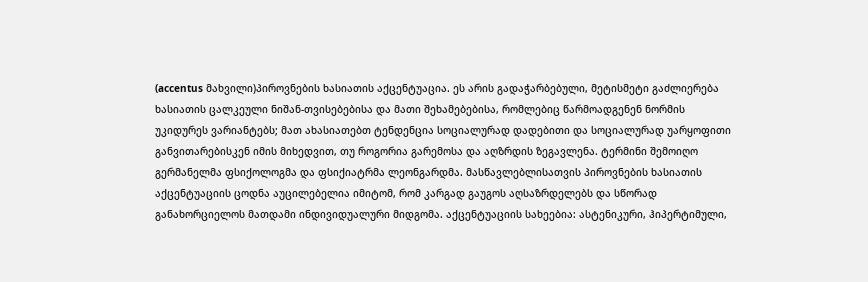(accentus მახვილი)პიროვნების ხასიათის აქცენტუაცია. ეს არის გადაჭარბებული, მეტისმეტი გაძლიერება ხასიათის ცალკეული ნიშან-თვისებებისა და მათი შეხამებებისა, რომლებიც წარმოადგენენ ნორმის უკიდურეს ვარიანტებს; მათ ახასიათებთ ტენდენცია სოციალურად დადებითი და სოციალურად უარყოფითი განვითარებისკენ იმის მიხედვით, თუ როგორია გარემოსა და აღზრდის ზეგავლენა. ტერმინი შემოიღო გერმანელმა ფსიქოლოგმა და ფსიქიატრმა ლეონგარდმა. მასწავლებლისათვის პიროვნების ხასიათის აქცენტუაციის ცოდნა აუცილებელია იმიტომ, რომ კარგად გაუგოს აღსაზრდელებს და სწორად განახორციელოს მათდამი ინდივიდუალური მიდგომა. აქცენტუაციის სახეებია: ასტენიკური, ჰიპერტიმული,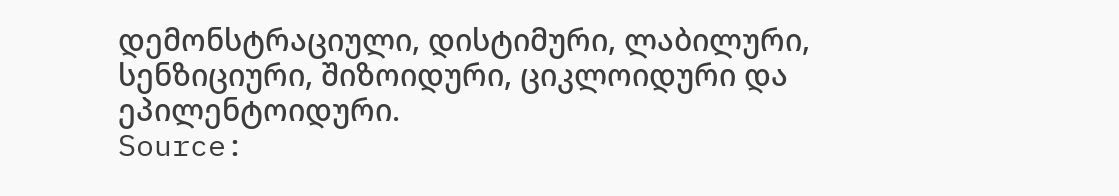დემონსტრაციული, დისტიმური, ლაბილური, სენზიციური, შიზოიდური, ციკლოიდური და ეპილენტოიდური.
Source: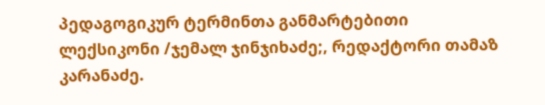პედაგოგიკურ ტერმინთა განმარტებითი ლექსიკონი /ჯემალ ჯინჯიხაძე;, რედაქტორი თამაზ კარანაძე.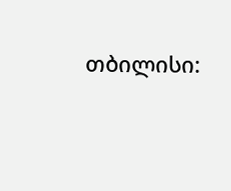თბილისი: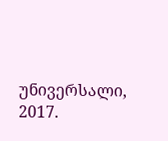უნივერსალი, 2017.